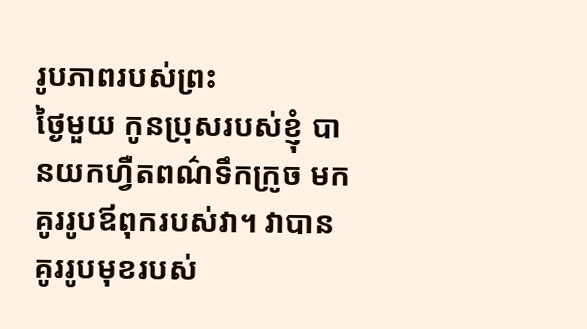រូបភាពរបស់ព្រះ
ថ្ងៃមួយ កូនប្រុសរបស់ខ្ញុំ បានយកហ្វឺតពណ៌ទឹកក្រូច មកគូររូបឪពុករបស់វា។ វាបានគូររូបមុខរបស់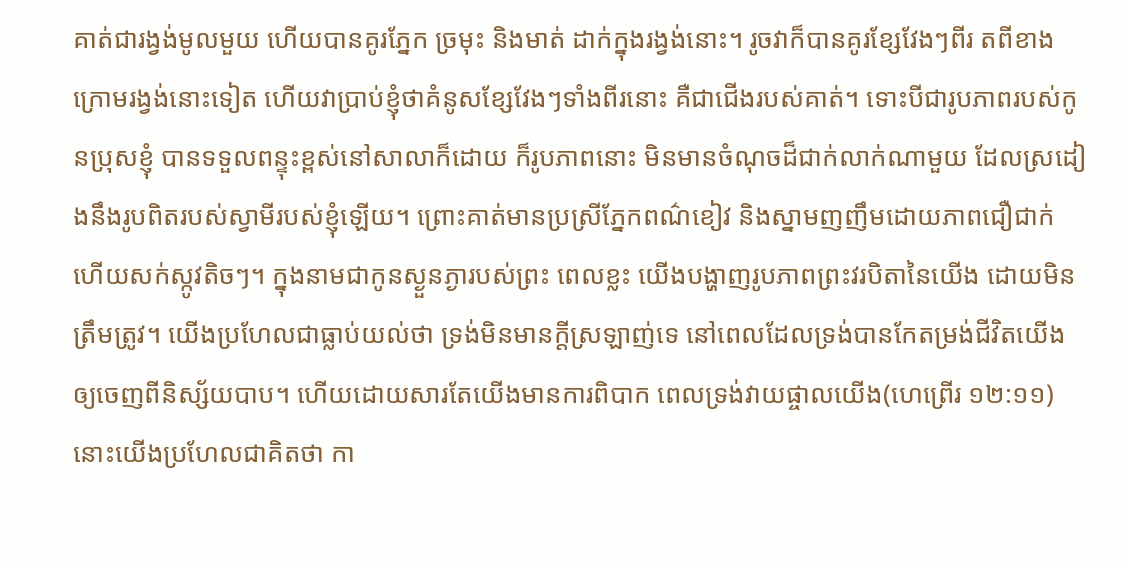គាត់ជារង្វង់មូលមួយ ហើយបានគូរភ្នែក ច្រមុះ និងមាត់ ដាក់ក្នុងរង្វង់នោះ។ រូចវាក៏បានគូរខ្សែវែងៗពីរ តពីខាងក្រោមរង្វង់នោះទៀត ហើយវាប្រាប់ខ្ញុំថាគំនូសខ្សែវែងៗទាំងពីរនោះ គឺជាជើងរបស់គាត់។ ទោះបីជារូបភាពរបស់កូនប្រុសខ្ញុំ បានទទួលពន្ទុះខ្ពស់នៅសាលាក៏ដោយ ក៏រូបភាពនោះ មិនមានចំណុចដ៏ជាក់លាក់ណាមួយ ដែលស្រដៀងនឹងរូបពិតរបស់ស្វាមីរបស់ខ្ញុំឡើយ។ ព្រោះគាត់មានប្រស្រីភ្នែកពណ៌ខៀវ និងស្នាមញញឹមដោយភាពជឿជាក់ ហើយសក់ស្កូវតិចៗ។ ក្នុងនាមជាកូនស្ងួនភ្ងារបស់ព្រះ ពេលខ្លះ យើងបង្ហាញរូបភាពព្រះវរបិតានៃយើង ដោយមិនត្រឹមត្រូវ។ យើងប្រហែលជាធ្លាប់យល់ថា ទ្រង់មិនមានក្តីស្រឡាញ់ទេ នៅពេលដែលទ្រង់បានកែតម្រង់ជីវិតយើង ឲ្យចេញពីនិស្ស័យបាប។ ហើយដោយសារតែយើងមានការពិបាក ពេលទ្រង់វាយផ្ចាលយើង(ហេព្រើរ ១២:១១) នោះយើងប្រហែលជាគិតថា កា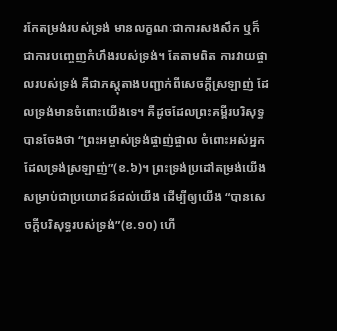រកែតម្រង់របស់ទ្រង់ មានលក្ខណៈជាការសងសឹក ឬក៏ជាការបញ្ចេញកំហឹងរបស់ទ្រង់។ តែតាមពិត ការវាយផ្ចាលរបស់ទ្រង់ គឺជាភស្តុតាងបញ្ជាក់ពីសេចក្តីស្រឡាញ់ ដែលទ្រង់មានចំពោះយើងទេ។ គឺដូចដែលព្រះគម្ពីរបរិសុទ្ធបានចែងថា “ព្រះអម្ចាស់ទ្រង់ផ្ចាញ់ផ្ចាល ចំពោះអស់អ្នកដែលទ្រង់ស្រឡាញ់”(ខ.៦)។ ព្រះទ្រង់ប្រដៅតម្រង់យើង សម្រាប់ជាប្រយោជន៍ដល់យើង ដើម្បីឲ្យយើង “បានសេចក្តីបរិសុទ្ធរបស់ទ្រង់”(ខ.១០) ហើ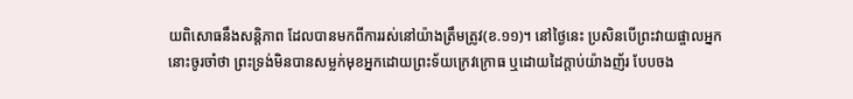យពិសោធនឹងសន្តិភាព ដែលបានមកពីការរស់នៅយ៉ាងត្រឹមត្រូវ(ខ.១១)។ នៅថ្ងៃនេះ ប្រសិនបើព្រះវាយផ្ចាលអ្នក នោះចូរចាំថា ព្រះទ្រង់មិនបានសម្លក់មុខអ្នកដោយព្រះទ័យក្រេវក្រោធ ឬដោយដៃក្តាប់យ៉ាងញ័រ បែបចង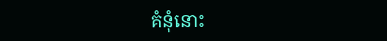គំនុំនោះ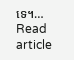ទេ។…
Read article